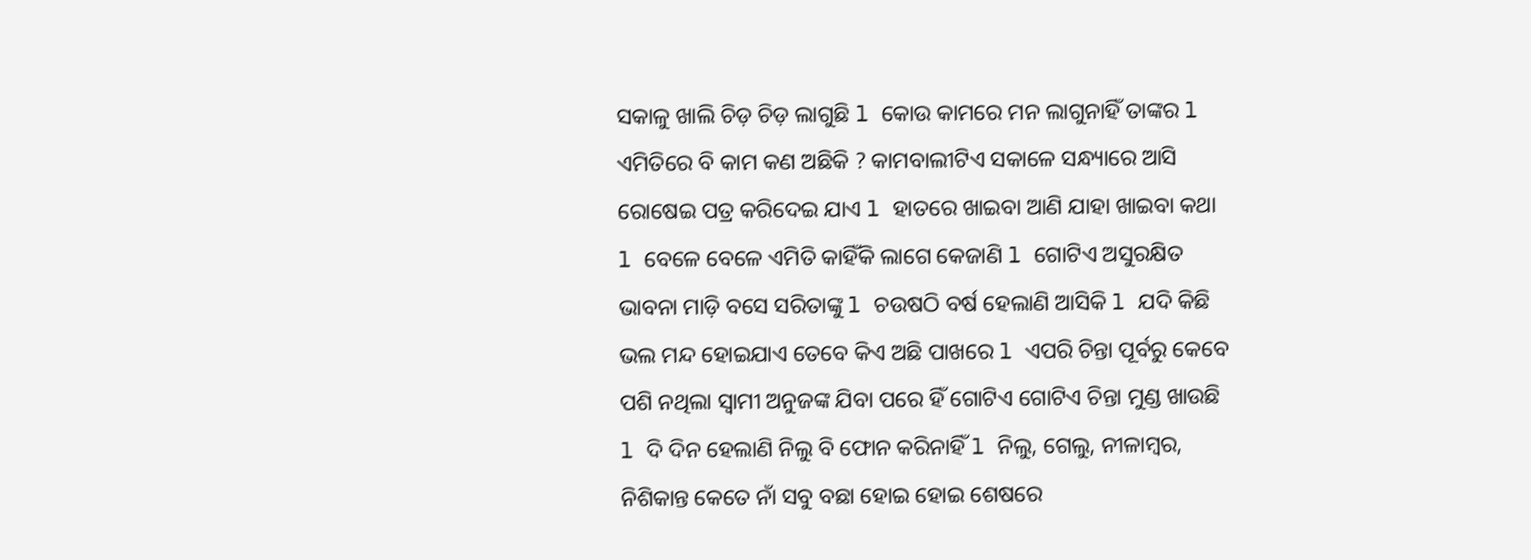ସକାଳୁ ଖାଲି ଚିଡ଼ ଚିଡ଼ ଲାଗୁଛି l କୋଉ କାମରେ ମନ ଲାଗୁନାହିଁ ତାଙ୍କର l ଏମିତିରେ ବି କାମ କଣ ଅଛିକି ? କାମବାଲୀଟିଏ ସକାଳେ ସନ୍ଧ୍ୟାରେ ଆସି ରୋଷେଇ ପତ୍ର କରିଦେଇ ଯାଏ l ହାତରେ ଖାଇବା ଆଣି ଯାହା ଖାଇବା କଥା l ବେଳେ ବେଳେ ଏମିତି କାହିଁକି ଲାଗେ କେଜାଣି l ଗୋଟିଏ ଅସୁରକ୍ଷିତ ଭାବନା ମାଡ଼ି ବସେ ସରିତାଙ୍କୁ l ଚଉଷଠି ବର୍ଷ ହେଲାଣି ଆସିକି l ଯଦି କିଛି ଭଲ ମନ୍ଦ ହୋଇଯାଏ ତେବେ କିଏ ଅଛି ପାଖରେ l ଏପରି ଚିନ୍ତା ପୂର୍ବରୁ କେବେ ପଶି ନଥିଲା ସ୍ୱାମୀ ଅନୁଜଙ୍କ ଯିବା ପରେ ହିଁ ଗୋଟିଏ ଗୋଟିଏ ଚିନ୍ତା ମୁଣ୍ଡ ଖାଉଛି l ଦି ଦିନ ହେଲାଣି ନିଲୁ ବି ଫୋନ କରିନାହିଁ l ନିଲୁ, ଗେଲୁ, ନୀଳାମ୍ବର, ନିଶିକାନ୍ତ କେତେ ନାଁ ସବୁ ବଛା ହୋଇ ହୋଇ ଶେଷରେ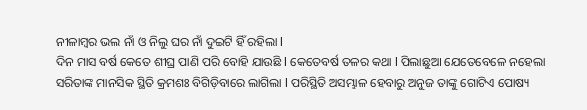ନୀଳାମ୍ବର ଭଲ ନାଁ ଓ ନିଲୁ ଘର ନାଁ ଦୁଇଟି ହିଁ ରହିଲା l
ଦିନ ମାସ ବର୍ଷ କେତେ ଶୀଘ୍ର ପାଣି ପରି ବୋହି ଯାଉଛି l କେତେବର୍ଷ ତଳର କଥା l ପିଲାଛୁଆ ଯେତେବେଳେ ନହେଲା ସରିତାଙ୍କ ମାନସିକ ସ୍ଥିତି କ୍ରମଶଃ ବିଗିଡ଼ିବାରେ ଲାଗିଲା l ପରିସ୍ଥିତି ଅସମ୍ଭାଳ ହେବାରୁ ଅନୁଜ ତାଙ୍କୁ ଗୋଟିଏ ପୋଷ୍ୟ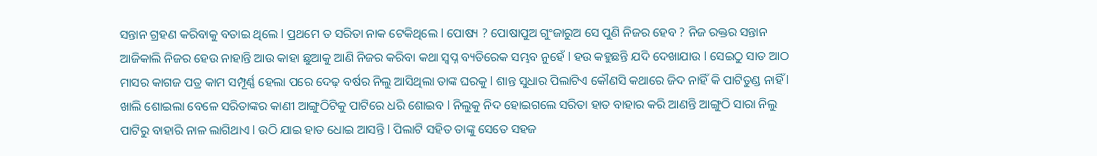ସନ୍ତାନ ଗ୍ରହଣ କରିବାକୁ ବତାଇ ଥିଲେ l ପ୍ରଥମେ ତ ସରିତା ନାକ ଟେକିଥିଲେ l ପୋଷ୍ୟ ? ପୋଷାପୁଅ ଗୁଂଜାରୁଅ ସେ ପୁଣି ନିଜର ହେବ ? ନିଜ ରକ୍ତର ସନ୍ତାନ ଆଜିକାଲି ନିଜର ହେଉ ନାହାନ୍ତି ଆଉ କାହା ଛୁଆକୁ ଆଣି ନିଜର କରିବା କଥା ସ୍ବପ୍ନ ବ୍ୟତିରେକ ସମ୍ଭବ ନୁହେଁ l ହଉ କହୁଛନ୍ତି ଯଦି ଦେଖାଯାଉ l ସେଇଠୁ ସାତ ଆଠ ମାସର କାଗଜ ପତ୍ର କାମ ସମ୍ପୂର୍ଣ୍ଣ ହେଲା ପରେ ଦେଢ଼ ବର୍ଷର ନିଲୁ ଆସିଥିଲା ତାଙ୍କ ଘରକୁ l ଶାନ୍ତ ସୁଧାର ପିଲାଟିଏ କୌଣସି କଥାରେ ଜିଦ ନାହିଁ କି ପାଟିତୁଣ୍ଡ ନାହିଁ l ଖାଲି ଶୋଇଲା ବେଳେ ସରିତାଙ୍କର କାଣୀ ଆଙ୍ଗୁଠିଟିକୁ ପାଟିରେ ଧରି ଶୋଇବ l ନିଲୁକୁ ନିଦ ହୋଇଗଲେ ସରିତା ହାତ ବାହାର କରି ଆଣନ୍ତି ଆଙ୍ଗୁଠି ସାରା ନିଲୁ ପାଟିରୁ ବାହାରି ନାଳ ଲାଗିଥାଏ l ଉଠି ଯାଇ ହାତ ଧୋଇ ଆସନ୍ତି l ପିଲାଟି ସହିତ ତାଙ୍କୁ ସେତେ ସହଜ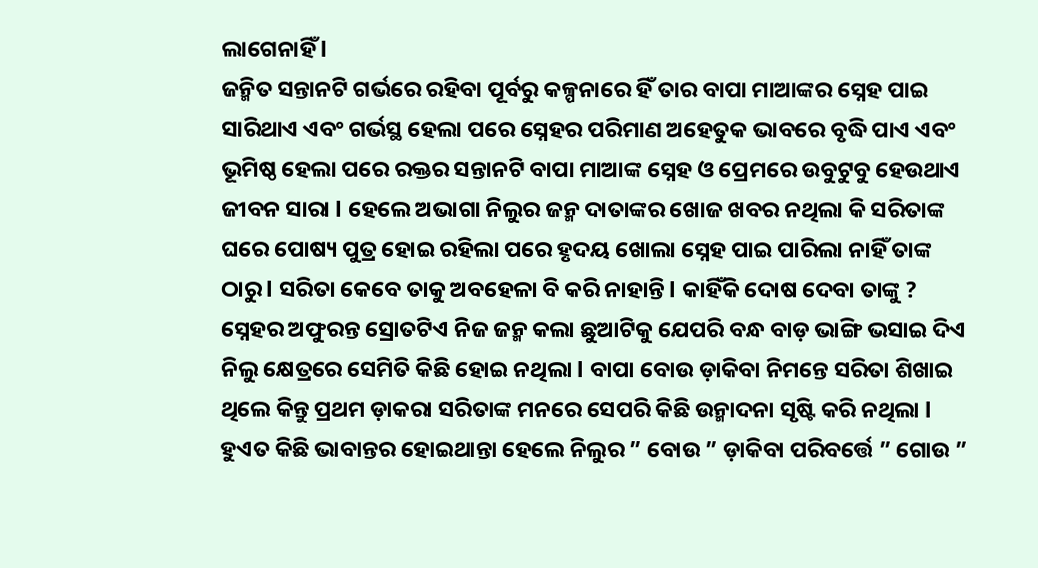ଲାଗେନାହିଁ l
ଜନ୍ମିତ ସନ୍ତାନଟି ଗର୍ଭରେ ରହିବା ପୂର୍ବରୁ କଳ୍ପନାରେ ହିଁ ତାର ବାପା ମାଆଙ୍କର ସ୍ନେହ ପାଇ ସାରିଥାଏ ଏବଂ ଗର୍ଭସ୍ଥ ହେଲା ପରେ ସ୍ନେହର ପରିମାଣ ଅହେତୁକ ଭାବରେ ବୃଦ୍ଧି ପାଏ ଏବଂ ଭୂମିଷ୍ଠ ହେଲା ପରେ ରକ୍ତର ସନ୍ତାନଟି ବାପା ମାଆଙ୍କ ସ୍ନେହ ଓ ପ୍ରେମରେ ଉବୁଟୁବୁ ହେଉଥାଏ ଜୀବନ ସାରା l ହେଲେ ଅଭାଗା ନିଲୁର ଜନ୍ମ ଦାତାଙ୍କର ଖୋଜ ଖବର ନଥିଲା କି ସରିତାଙ୍କ ଘରେ ପୋଷ୍ୟ ପୁତ୍ର ହୋଇ ରହିଲା ପରେ ହୃଦୟ ଖୋଲା ସ୍ନେହ ପାଇ ପାରିଲା ନାହିଁ ତାଙ୍କ ଠାରୁ l ସରିତା କେବେ ତାକୁ ଅବହେଳା ବି କରି ନାହାନ୍ତି l କାହିଁକି ଦୋଷ ଦେବା ତାଙ୍କୁ ? ସ୍ନେହର ଅଫୁରନ୍ତ ସ୍ରୋତଟିଏ ନିଜ ଜନ୍ମ କଲା ଛୁଆଟିକୁ ଯେପରି ବନ୍ଧ ବାଡ଼ ଭାଙ୍ଗି ଭସାଇ ଦିଏ ନିଲୁ କ୍ଷେତ୍ରରେ ସେମିତି କିଛି ହୋଇ ନଥିଲା l ବାପା ବୋଉ ଡ଼ାକିବା ନିମନ୍ତେ ସରିତା ଶିଖାଇ ଥିଲେ କିନ୍ତୁ ପ୍ରଥମ ଡ଼ାକରା ସରିତାଙ୍କ ମନରେ ସେପରି କିଛି ଉନ୍ମାଦନା ସୃଷ୍ଟି କରି ନଥିଲା l ହୁଏତ କିଛି ଭାବାନ୍ତର ହୋଇଥାନ୍ତା ହେଲେ ନିଲୁର ” ବୋଉ ” ଡ଼ାକିବା ପରିବର୍ତ୍ତେ ” ଗୋଉ ”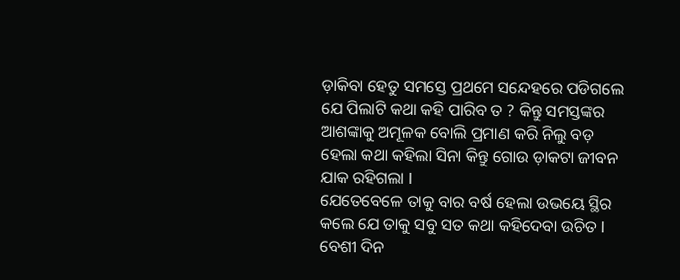ଡ଼ାକିବା ହେତୁ ସମସ୍ତେ ପ୍ରଥମେ ସନ୍ଦେହରେ ପଡିଗଲେ ଯେ ପିଲାଟି କଥା କହି ପାରିବ ତ ? କିନ୍ତୁ ସମସ୍ତଙ୍କର ଆଶଙ୍କାକୁ ଅମୂଳକ ବୋଲି ପ୍ରମାଣ କରି ନିଲୁ ବଡ଼ ହେଲା କଥା କହିଲା ସିନା କିନ୍ତୁ ଗୋଉ ଡ଼ାକଟା ଜୀବନ ଯାକ ରହିଗଲା l
ଯେତେବେଳେ ତାକୁ ବାର ବର୍ଷ ହେଲା ଉଭୟେ ସ୍ଥିର କଲେ ଯେ ତାକୁ ସବୁ ସତ କଥା କହିଦେବା ଉଚିତ l ବେଶୀ ଦିନ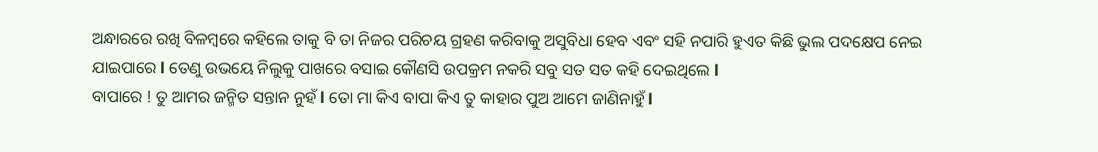ଅନ୍ଧାରରେ ରଖି ବିଳମ୍ବରେ କହିଲେ ତାକୁ ବି ତା ନିଜର ପରିଚୟ ଗ୍ରହଣ କରିବାକୁ ଅସୁବିଧା ହେବ ଏବଂ ସହି ନପାରି ହୁଏତ କିଛି ଭୁଲ ପଦକ୍ଷେପ ନେଇ ଯାଇପାରେ l ତେଣୁ ଉଭୟେ ନିଲୁକୁ ପାଖରେ ବସାଇ କୌଣସି ଉପକ୍ରମ ନକରି ସବୁ ସତ ସତ କହି ଦେଇଥିଲେ l
ବାପାରେ ! ତୁ ଆମର ଜନ୍ମିତ ସନ୍ତାନ ନୁହଁ l ତୋ ମା କିଏ ବାପା କିଏ ତୁ କାହାର ପୁଅ ଆମେ ଜାଣିନାହୁଁ l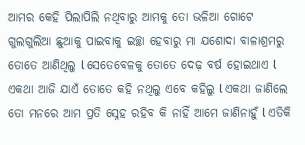ଆମର କେହି ପିଲାପିଲି ନଥିବାରୁ ଆମକୁ ତୋ ଭଳିଆ ଗୋଟେ ଗୁଲଗୁଲିଆ ଛୁଆକୁ ପାଇବାକୁ ଇଚ୍ଛା ହେବାରୁ ମା ଯଶୋଦା ବାଳାଶ୍ରମରୁ ତୋତେ ଆଣିଥିଲୁ l ସେତେବେଳକୁ ତୋତେ ଦେଢ଼ ବର୍ଷ ହୋଇଥାଏ l ଏକଥା ଆଜି ଯାଏଁ ତୋତେ କହି ନଥିଲୁ ଏବେ କହିଲୁ l ଏକଥା ଜାଣିଲେ ତୋ ମନରେ ଆମ ପ୍ରତି ସ୍ନେହ ରହିବ କି ନାହିଁ ଆମେ ଜାଣିନାହୁଁ l ଏତିକି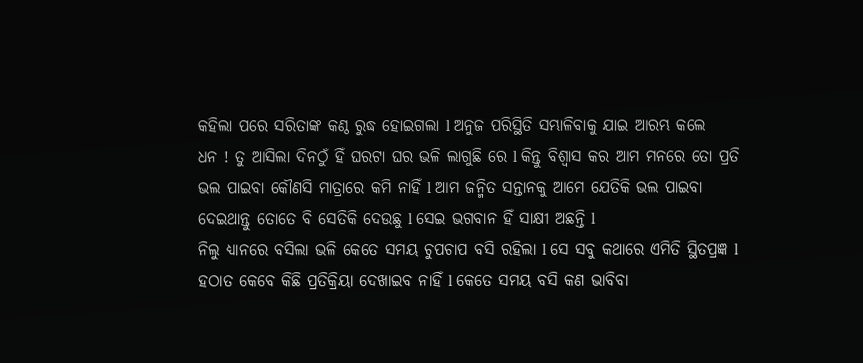କହିଲା ପରେ ସରିତାଙ୍କ କଣ୍ଠ ରୁଦ୍ଧ ହୋଇଗଲା l ଅନୁଜ ପରିସ୍ଥିତି ସମ୍ଭାଳିବାକୁ ଯାଇ ଆରମ୍ଭ କଲେ
ଧନ ! ତୁ ଆସିଲା ଦିନଠୁଁ ହିଁ ଘରଟା ଘର ଭଳି ଲାଗୁଛି ରେ l କିନ୍ତୁ ବିଶ୍ୱାସ କର ଆମ ମନରେ ତୋ ପ୍ରତି ଭଲ ପାଇବା କୌଣସି ମାତ୍ରାରେ କମି ନାହିଁ l ଆମ ଜନ୍ମିତ ସନ୍ତାନକୁ ଆମେ ଯେତିକି ଭଲ ପାଇବା ଦେଇଥାନ୍ତୁ ତୋତେ ବି ସେତିକି ଦେଉଛୁ l ସେଇ ଭଗବାନ ହିଁ ସାକ୍ଷୀ ଅଛନ୍ତି l
ନିଲୁ ଧ୍ୟାନରେ ବସିଲା ଭଳି କେତେ ସମୟ ଚୁପଚାପ ବସି ରହିଲା l ସେ ସବୁ କଥାରେ ଏମିତି ସ୍ଥିତପ୍ରଜ୍ଞ l ହଠାତ କେବେ କିଛି ପ୍ରତିକ୍ରିୟା ଦେଖାଇବ ନାହିଁ l କେତେ ସମୟ ବସି କଣ ଭାବିବା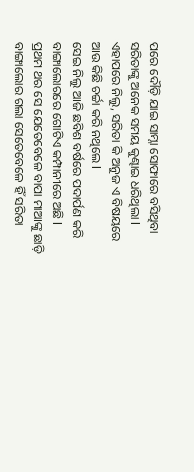ପରେ ଦୌଡ଼ି ଯାଇ ସାମ୍ନା ସୋଫାରେ ବସିଥିବା ସରିତାଙ୍କୁ ଅନେକ ସମୟ କୁଣ୍ଢାଇ ଧରିଥିଲା l ଏହାପରେ ନିଲୁ, ସରିତା କି ଅନୁଜ ଏ ବିଷୟରେ ଆଉ କିଛି ଚର୍ଚ୍ଚା କରି ନଥିଲେ l
ସେଇ ନିଲୁ ଆଜି ଛବିଶ ବର୍ଷରେ ପଦାର୍ପଣ କରି ବାଙ୍ଗାଲୋରରେ ଗୋଟିଏ କମ୍ପାନୀରେ ଅଛି l ପ୍ରଥମ ଥର ସେ ଯେତେବେଳେ ବାପା ମାଆଙ୍କୁ ଛାଡ଼ି ବାଙ୍ଗାଲୋର ଗଲା ସେତେବେଳେ ହିଁ ସରିତା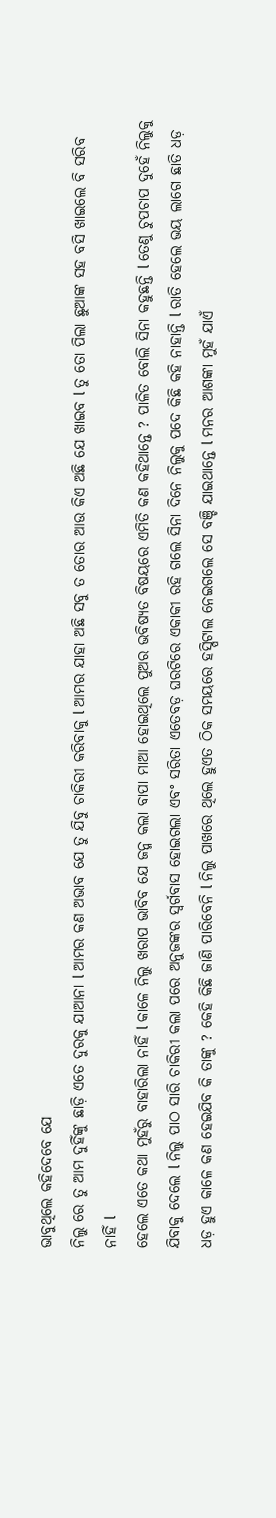ଭାବୁଥିଲେ କହିଦେବେ ଯେ
ନିଲୁ ରେ ତୁ ଆମ ଦୁହିଁଙ୍କୁ ଛାଡ଼ି ଏତେ ଦୁରକୁ ଯାଆନା l ଆମର କଣ ଅଭାବ ଯେ ତୁ ଯିବୁ ଚାକିରୀ କରିବାକୁ l ଆମର ଯାହା ଅଛି ସବୁ ତ ତୋର ଆଉ କିଏ ଅଛି ଯେ ଖାଇବ l ତୁ ତୋ ପିଲା ଛୁଆଙ୍କ ସହ ବସି ଖାଇଲେ ବି ସରିବ
ନାହିଁ l
ହେଲେ ଏତେ କଥା ମୁହଁରୁ ବାହାରିଲା ନାହିଁ l କାଳେ ନିଲୁ ଖରାପ ଭାବିବ ଯେ ଜନ୍ମ କଲା ବାପା ମାଆ ହୋଇଥିଲେ ପୁଅର ଭବିଷ୍ୟତ ବିଷୟରେ ଏମିତି କଣ କହିଥାନ୍ତେ ? ପାଳିତ ବୋଲି ସିନା କହୁଛନ୍ତି l ତେଣୁ ଚୁପଚାପ ଦୁହେଁ ନିଲୁକୁ ଯିବାକୁ ଦେଲେ l ନିଲୁ ପାଠ ସାରି ଚାକିରୀ କଲା ପରେ ଅନୁଜଙ୍କର ସ୍ବର୍ଗବାସ ହୋଇଗଲା ଏବଂ ସରିତା ଏତେବଡ଼ ଘରଟିରେ ଏକାକୀ ରହି ଗଲେ ସିନା ଦିନେ ନିଲୁକୁ ପଦେ କିଛି କହି ନାହାନ୍ତି l ରାତି ହେଲେ ଭୟ ଲାଗେ ଛାତି ଧଡ଼ ଧଡ଼ ହୁଏ କାଳେ କଣ ହେଇଯିବ କି ତାଙ୍କୁ ? କେହି କିଛି ଜାଣି ପାରିବେନି l ନିଲୁ ପାଖରେ ଥିଲେ ହୁଏତ ଠିକ ସମୟରେ ହସ୍ପିଟାଲ ନେଇଗଲେ ସେ ବଞ୍ଚି ଯାଇଥାନ୍ତେ l ମନର ଆଶଙ୍କା ମୁହଁ ଯାଏଁ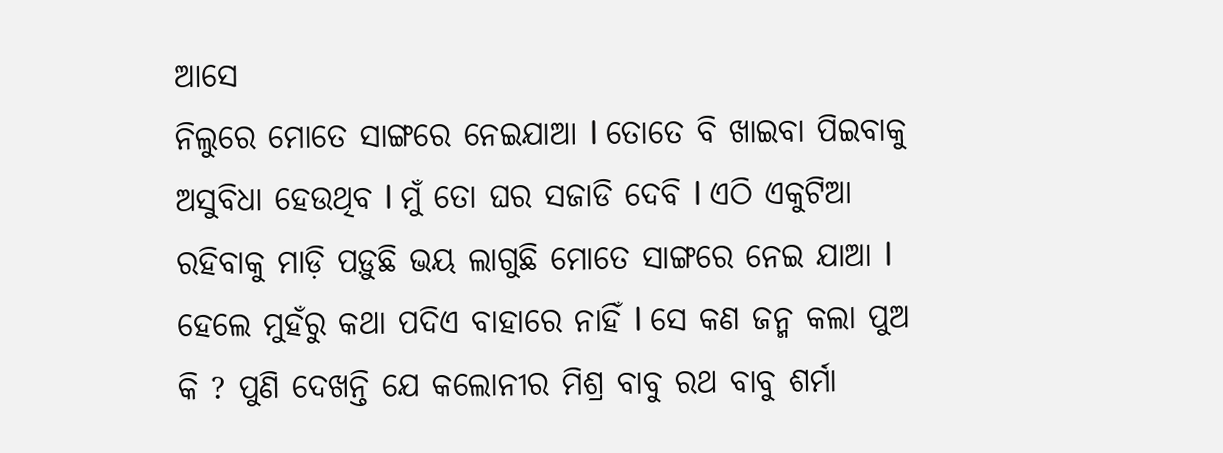ଆସେ
ନିଲୁରେ ମୋତେ ସାଙ୍ଗରେ ନେଇଯାଆ l ତୋତେ ବି ଖାଇବା ପିଇବାକୁ ଅସୁବିଧା ହେଉଥିବ l ମୁଁ ତୋ ଘର ସଜାଡି ଦେବି l ଏଠି ଏକୁଟିଆ ରହିବାକୁ ମାଡ଼ି ପଡ଼ୁଛି ଭୟ ଲାଗୁଛି ମୋତେ ସାଙ୍ଗରେ ନେଇ ଯାଆ l
ହେଲେ ମୁହଁରୁ କଥା ପଦିଏ ବାହାରେ ନାହିଁ l ସେ କଣ ଜନ୍ମ କଲା ପୁଅ କି ? ପୁଣି ଦେଖନ୍ତି ଯେ କଲୋନୀର ମିଶ୍ର ବାବୁ ରଥ ବାବୁ ଶର୍ମା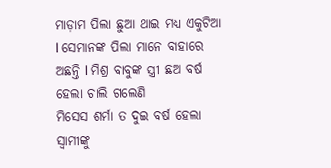ମାଡ଼ାମ ପିଲା ଛୁଆ ଥାଇ ମଧ୍ୟ ଏକୁଟିଆ l ସେମାନଙ୍କ ପିଲା ମାନେ ବାହାରେ ଅଛନ୍ତି l ମିଶ୍ର ବାବୁଙ୍କ ସ୍ତ୍ରୀ ଛଅ ବର୍ଷ ହେଲା ଚାଲି ଗଲେଣି
ମିସେସ ଶର୍ମା ତ ଦୁଇ ବର୍ଷ ହେଲା ସ୍ୱାମୀଙ୍କୁ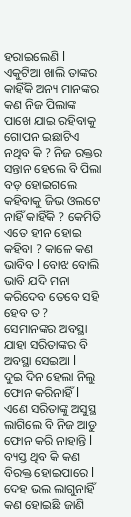ହରାଇଲେଣି l ଏକୁଟିଆ ଖାଲି ତାଙ୍କର କାହିଁକି ଅନ୍ୟ ମାନଙ୍କର କଣ ନିଜ ପିଲାଙ୍କ ପାଖେ ଯାଇ ରହିବାକୁ ଗୋପନ ଇଛାଟିଏ ନଥିବ କି ? ନିଜ ରକ୍ତର ସନ୍ତାନ ହେଲେ ବି ପିଲା ବଡ଼ ହୋଇଗଲେ କହିବାକୁ ଜିଭ ଓଲଟେ ନାହିଁ କାହିଁକି ? କେମିତି ଏତେ ହୀନ ହୋଇ କହିବା ? କାଳେ କଣ ଭାବିବ l ବୋଝ ବୋଲି ଭାବି ଯଦି ମନା କରିଦେବ ତେବେ ସହି ହେବ ତ ? ସେମାନଙ୍କର ଅବସ୍ଥା ଯାହା ସରିତାଙ୍କର ବି ଅବସ୍ଥା ସେଇଆ l
ଦୁଇ ଦିନ ହେଲା ନିଲୁ ଫୋନ କରିନାହିଁ l ଏଣେ ସରିତାଙ୍କୁ ଅସୁସ୍ଥ ଲାଗିଲେ ବି ନିଜ ଆଡୁ ଫୋନ କରି ନାହାନ୍ତି l ବ୍ୟସ୍ତ ଥିବ କି କଣ ବିରକ୍ତ ହୋଇପାରେ l ଦେହ ଭଲ ଲାଗୁନାହିଁ କଣ ହୋଇଛି ଜାଣି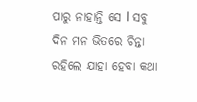ପାରୁ ନାହାନ୍ତି ସେ l ସବୁ ଦିନ ମନ ଭିତରେ ଚିନ୍ତା ରହିଲେ ଯାହା ହେବା କଥା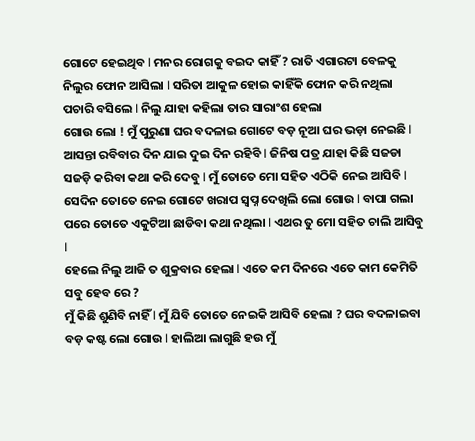ଗୋଟେ ହେଇଥିବ l ମନର ରୋଗକୁ ବଇଦ କାହିଁ ? ରାତି ଏଗାରଟା ବେଳକୁ ନିଲୁର ଫୋନ ଆସିଲା l ସରିତା ଆକୁଳ ହୋଇ କାହିଁକି ଫୋନ କରି ନଥିଲା ପଚାରି ବସିଲେ l ନିଲୁ ଯାହା କହିଲା ତାର ସାରାଂଶ ହେଲା
ଗୋଉ ଲୋ ! ମୁଁ ପୁରୁଣା ଘର ବଦଳାଇ ଗୋଟେ ବଡ଼ ନୂଆ ଘର ଭଡ଼ା ନେଇଛି l ଆସନ୍ତା ରବିବାର ଦିନ ଯାଇ ଦୁଇ ଦିନ ରହିବି l ଜିନିଷ ପତ୍ର ଯାହା କିଛି ସଜଡା ସଜଡ଼ି କରିବା କଥା କରି ଦେବୁ l ମୁଁ ତୋତେ ମୋ ସହିତ ଏଠିକି ନେଇ ଆସିବି l ସେଦିନ ତୋତେ ନେଇ ଗୋଟେ ଖରାପ ସ୍ବପ୍ନ ଦେଖିଲି ଲୋ ଗୋଉ l ବାପା ଗଲା ପରେ ତୋତେ ଏକୁଟିଆ ଛାଡିବା କଥା ନଥିଲା l ଏଥର ତୁ ମୋ ସହିତ ଚାଲି ଆସିବୁ l
ହେଲେ ନିଲୁ ଆଜି ତ ଶୁକ୍ରବାର ହେଲା l ଏତେ କମ ଦିନରେ ଏତେ କାମ କେମିତି ସବୁ ହେବ ରେ ?
ମୁଁ କିଛି ଶୁଣିବି ନାହିଁ l ମୁଁ ଯିବି ତୋତେ ନେଇକି ଆସିବି ହେଲା ? ଘର ବଦଳାଇବା ବଡ଼ କଷ୍ଟ ଲୋ ଗୋଉ l ହାଲିଆ ଲାଗୁଛି ହଉ ମୁଁ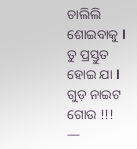ଚାଲିଲି ଶୋଇବାକୁ l ତୁ ପ୍ରସ୍ତୁତ ହୋଇ ଯା l ଗୁଡ଼ ନାଇଟ ଗୋଉ !!!
—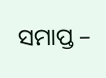ସମାପ୍ତ –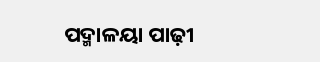ପଦ୍ମାଳୟା ପାଢ଼ୀ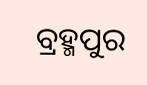ବ୍ରହ୍ମପୁର